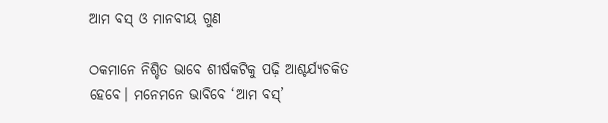ଆମ ବସ୍‌ ଓ ମାନବୀୟ ଗୁଣ

ଠକମାନେ ନିଶ୍ଚିତ ଭାବେ ଶୀର୍ଷକଟିକୁ ପଢ଼ି ଆଶ୍ଚର୍ଯ୍ୟଚକିତ ହେବେ। ମନେମନେ ଭାବିବେ ‘ଆମ ବସ୍‌’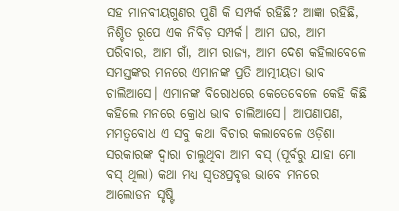ସହ ମାନବୀୟଗୁଣର ପୁଣି କି ସମ୍ପର୍କ ରହିଛି? ଆଜ୍ଞା ରହିଛି, ନିଶ୍ଚିତ ରୂପେ ଏକ ନିବିଡ଼ ସମ୍ପର୍କ। ଆମ ଘର, ଆମ ପରିବାର, ଆମ ଗାଁ, ଆମ ରାଜ୍ୟ, ଆମ ଦେଶ କହିଲାବେଳେ ସମସ୍ତଙ୍କର ମନରେ ଏମାନଙ୍କ ପ୍ରତି ଆତ୍ମୀୟତା ଭାବ ଚାଲିଆସେ। ଏମାନଙ୍କ ବିରୋଧରେ କେତେବେଳେ କେହି କିଛି କହିଲେ ମନରେ କ୍ରୋଧ ଭାବ ଚାଲିଆସେ। ଆପଣାପଣ, ମମତ୍ୱବୋଧ ଏ ସବୁ କଥା ବିଚାର କଲାବେଳେ ଓଡ଼ିଶା ସରକାରଙ୍କ ଦ୍ୱାରା ଚାଲୁଥିବା ଆମ ବସ୍‌ (ପୂର୍ବରୁ ଯାହା ମୋ ବସ୍‌ ଥିଲା) କଥା ମଧ୍ୟ ସ୍ବତଃପ୍ରବୃତ୍ତ ଭାବେ ମନରେ ଆଲୋଡନ ସୃଷ୍ଟି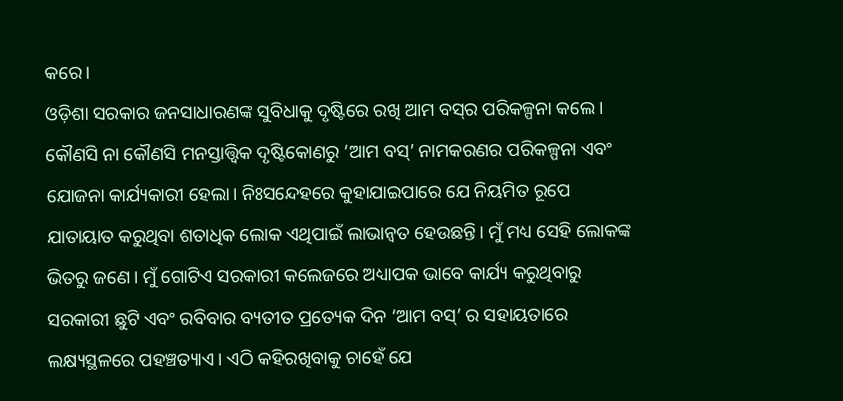କରେ।
ଓଡ଼ିଶା ସରକାର ଜନସାଧାରଣଙ୍କ ସୁବିଧାକୁ ଦୃଷ୍ଟିରେ ରଖି ଆମ ବସ୍‌ର ପରିକଳ୍ପନା କଲେ। କୌଣସି ନା କୌଣସି ମନସ୍ତାତ୍ତ୍ୱିକ ଦୃଷ୍ଟିକୋଣରୁ ‘ଆମ ବସ୍‌’ ନାମକରଣର ପରିକଳ୍ପନା ଏବଂ ଯୋଜନା କାର୍ଯ୍ୟକାରୀ ହେଲା। ନିଃସନ୍ଦେହରେ କୁହାଯାଇପାରେ ଯେ ନିୟମିତ ରୂପେ ଯାତାୟାତ କରୁଥିବା ଶତାଧିକ ଲୋକ ଏଥିପାଇଁ ଲାଭାନ୍ବତ ହେଉଛନ୍ତି। ମୁଁ ମଧ୍ୟ ସେହି ଲୋକଙ୍କ ଭିତରୁ ଜଣେ। ମୁଁ ଗୋଟିଏ ସରକାରୀ କଲେଜରେ ଅଧ୍ୟାପକ ଭାବେ କାର୍ଯ୍ୟ କରୁଥିବାରୁ ସରକାରୀ ଛୁଟି ଏବଂ ରବିବାର ବ୍ୟତୀତ ପ୍ରତ୍ୟେକ ଦିନ ‘ଆମ ବସ୍‌’ ର ସହାୟତାରେ ଲକ୍ଷ୍ୟସ୍ଥଳରେ ପହଞ୍ଚତ୍ୟାଏ। ଏଠି କହିରଖିବାକୁ ଚାହେଁ ଯେ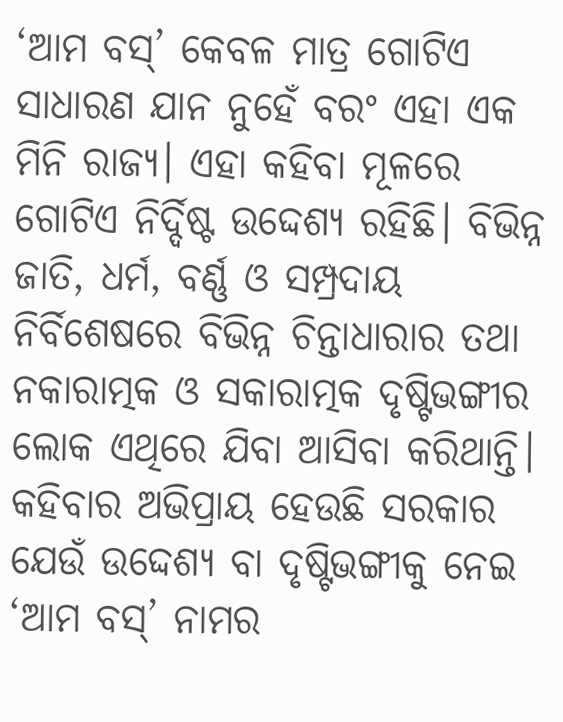‘ଆମ ବସ୍‌’ କେବଳ ମାତ୍ର ଗୋଟିଏ ସାଧାରଣ ଯାନ ନୁହେଁ ବରଂ ଏହା ଏକ ମିନି ରାଜ୍ୟ। ଏହା କହିବା ମୂଳରେ ଗୋଟିଏ ନିର୍ଦ୍ଦିଷ୍ଟ ଉଦ୍ଦେଶ୍ୟ ରହିଛି। ବିଭିନ୍ନ ଜାତି, ଧର୍ମ, ବର୍ଣ୍ଣ ଓ ସମ୍ପ୍ରଦାୟ ନିର୍ବିଶେଷରେ ବିଭିନ୍ନ ଚିନ୍ତାଧାରାର ତଥା ନକାରାତ୍ମକ ଓ ସକାରାତ୍ମକ ଦୃଷ୍ଟିଭଙ୍ଗୀର ଲୋକ ଏଥିରେ ଯିବା ଆସିବା କରିଥାନ୍ତି। କହିବାର ଅଭିପ୍ରାୟ ହେଉଛି ସରକାର ଯେଉଁ ଉଦ୍ଦେଶ୍ୟ ବା ଦୃଷ୍ଟିଭଙ୍ଗୀକୁ ନେଇ ‘ଆମ ବସ୍‌’ ନାମର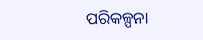ପରିକଳ୍ପନା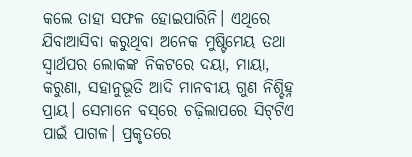କଲେ ତାହା ସଫଳ ହୋଇପାରିନି। ଏଥିରେ ଯିବାଆସିବା କରୁଥିବା ଅନେକ ମୁଷ୍ଟିମେୟ ତଥା ସ୍ବାର୍ଥପର ଲୋକଙ୍କ ନିକଟରେ ଦୟା, ମାୟା, କରୁଣା, ସହାନୁଭୂତି ଆଦି ମାନବୀୟ ଗୁଣ ନିଶ୍ଚିହ୍ନ ପ୍ରାୟ। ସେମାନେ ବସ୍‌ରେ ଚଢ଼ିଲାପରେ ସିଟ୍‌ଟିଏ ପାଇଁ ପାଗଳ। ପ୍ରକୃତରେ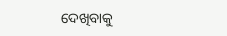ଦେଖିବାକୁ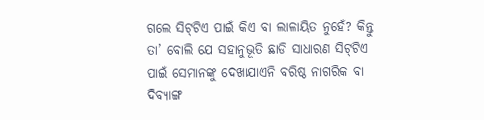ଗଲେ ସିଟ୍‌ଟିଏ ପାଇଁ କିଏ ବା ଲାଳାୟିତ ନୁହେଁ? କିନ୍ତୁ ତା’ ବୋଲି ଯେ ସହାନୁଭୂତି ଛାଡି ସାଧାରଣ ସିଟ୍‌ଟିଏ ପାଇଁ ସେମାନଙ୍କୁ ଦେଖାଯାଏନି ବରିଷ୍ଠ ନାଗରିକ ବା ଦିବ୍ୟାଙ୍ଗ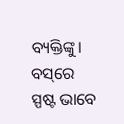ବ୍ୟକ୍ତିଙ୍କୁ। ବସ୍‌ରେ ସ୍ପଷ୍ଟ ଭାବେ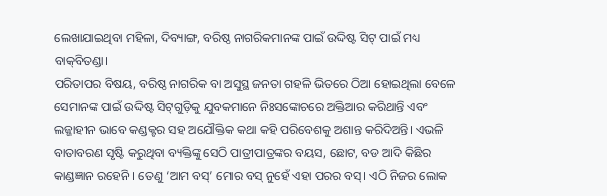ଲେଖାଯାଇଥିବା ମହିଳା, ଦିବ୍ୟାଙ୍ଗ, ବରିଷ୍ଠ ନାଗରିକମାନଙ୍କ ପାଇଁ ଉଦ୍ଦିଷ୍ଟ ସିଟ୍‌ ପାଇଁ ମଧ୍ୟ ବାକ୍‌ବିତଣ୍ଡା।
ପରିତାପର ବିଷୟ, ବରିଷ୍ଠ ନାଗରିକ ବା ଅସୁସ୍ଥ ଜନତା ଗହଳି ଭିତରେ ଠିଆ ହୋଇଥିଲା ବେଳେ ସେମାନଙ୍କ ପାଇଁ ଉଦ୍ଦିଷ୍ଟ ସିଟ୍‌ଗୁଡ଼ିକୁ ଯୁବକମାନେ ନିଃସଙ୍କୋଚରେ ଅକ୍ତିଆର କରିଥାନ୍ତି ଏବଂ ଲଜ୍ଜାହୀନ ଭାବେ କଣ୍ଡକ୍ଟର ସହ ଅଯୌକ୍ତିକ କଥା କହି ପରିବେଶକୁ ଅଶାନ୍ତ କରିଦିଅନ୍ତି। ଏଭଳି ବାତାବରଣ ସୃଷ୍ଟି କରୁଥିବା ବ୍ୟକ୍ତିଙ୍କୁ ସେଠି ପାତ୍ରୀପାତ୍ରଙ୍କର ବୟସ, ଛୋଟ, ବଡ ଆଦି କିଛିର କାଣ୍ଡଜ୍ଞାନ ରହେନି । ତେଣୁ ‘ଆମ ବସ୍‌’ ମୋର ବସ୍‌ ନୁହେଁ ଏହା ପରର ବସ୍‌। ଏଠି ନିଜର ଲୋକ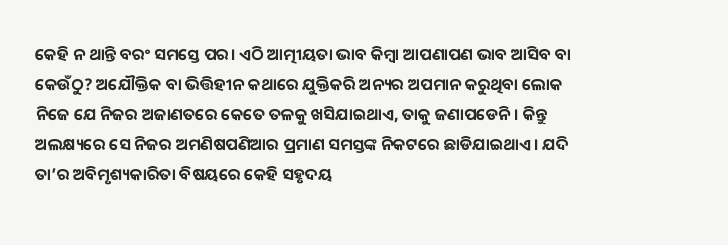କେହି ନ ଥାନ୍ତି ବରଂ ସମସ୍ତେ ପର। ଏଠି ଆତ୍ମୀୟତା ଭାବ କିମ୍ବା ଆପଣାପଣ ଭାବ ଆସିବ ବା କେଉଁଠୁ? ଅଯୌକ୍ତିକ ବା ଭିତ୍ତିହୀନ କଥାରେ ଯୁକ୍ତିକରି ଅନ୍ୟର ଅପମାନ କରୁଥିବା ଲୋକ ନିଜେ ଯେ ନିଜର ଅଜାଣତରେ କେତେ ତଳକୁ ଖସିଯାଇଥାଏ, ତାକୁ ଜଣାପଡେନି। କିନ୍ତୁ ଅଲକ୍ଷ୍ୟରେ ସେ ନିଜର ଅମଣିଷପଣିଆର ପ୍ରମାଣ ସମସ୍ତଙ୍କ ନିକଟରେ ଛାଡିଯାଇଥାଏ। ଯଦି ତା’ର ଅବିମୃଶ୍ୟକାରିତା ବିଷୟରେ କେହି ସହୃଦୟ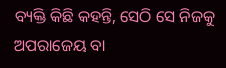ବ୍ୟକ୍ତି କିଛି କହନ୍ତି, ସେଠି ସେ ନିଜକୁ ଅପରାଜେୟ ବା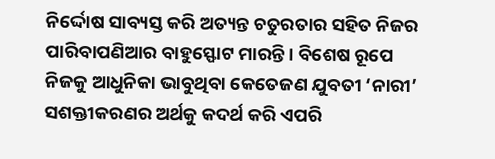ନିର୍ଦ୍ଦୋଷ ସାବ୍ୟସ୍ତ କରି ଅତ୍ୟନ୍ତ ଚତୁରତାର ସହିତ ନିଜର ପାରିବାପଣିଆର ବାହୁସ୍ଫୋଟ ମାରନ୍ତି। ବିଶେଷ ରୂପେ ନିଜକୁ ଆଧୁନିକା ଭାବୁଥିବା କେତେଜଣ ଯୁବତୀ ‘ନାରୀ’ ସଶକ୍ତୀକରଣର ଅର୍ଥକୁ କଦର୍ଥ କରି ଏପରି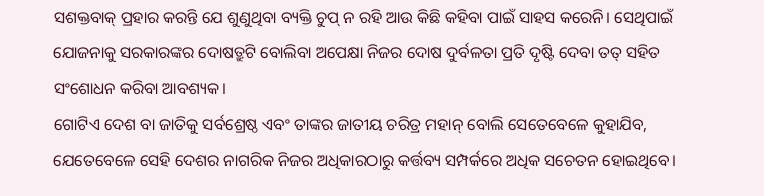ସଶକ୍ତବାକ୍‌ ପ୍ରହାର କରନ୍ତି ଯେ ଶୁଣୁଥିବା ବ୍ୟକ୍ତି ଚୁପ୍‌ ନ ରହି ଆଉ କିଛି କହିବା ପାଇଁ ସାହସ କରେନି। ସେଥିପାଇଁ ଯୋଜନାକୁ ସରକାରଙ୍କର ଦୋଷତ୍ରୁଟି ବୋଲିବା ଅପେକ୍ଷା ନିଜର ଦୋଷ ଦୁର୍ବଳତା ପ୍ରତି ଦୃଷ୍ଟି ଦେବା ତତ୍‌ ସହିତ ସଂଶୋଧନ କରିବା ଆବଶ୍ୟକ।
ଗୋଟିଏ ଦେଶ ବା ଜାତିକୁ ସର୍ବଶ୍ରେଷ୍ଠ ଏବଂ ତାଙ୍କର ଜାତୀୟ ଚରିତ୍ର ମହାନ୍‌ ବୋଲି ସେତେବେଳେ କୁହାଯିବ, ଯେତେବେଳେ ସେହି ଦେଶର ନାଗରିକ ନିଜର ଅଧିକାରଠାରୁ କର୍ତ୍ତବ୍ୟ ସମ୍ପର୍କରେ ଅଧିକ ସଚେତନ ହୋଇଥିବେ।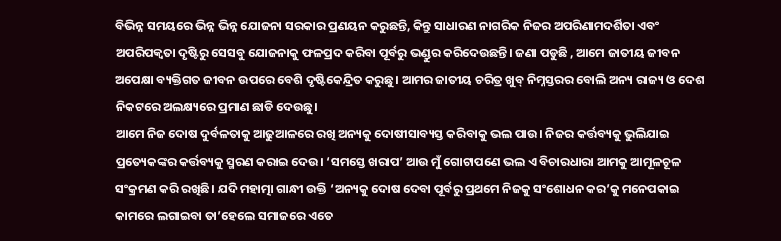ବିଭିନ୍ନ ସମୟରେ ଭିନ୍ନ ଭିନ୍ନ ଯୋଜନା ସରକାର ପ୍ରଣୟନ କରୁଛନ୍ତି, କିନ୍ତୁ ସାଧାରଣ ନାଗରିକ ନିଜର ଅପରିଣାମଦର୍ଶିତା ଏବଂ ଅପରିପକ୍ୱତା ଦୃଷ୍ଟିରୁ ସେସବୁ ଯୋଜନାକୁ ଫଳପ୍ରଦ କରିବା ପୂର୍ବରୁ ଭଣ୍ଡୁର କରିଦେଉଛନ୍ତି। ଜଣା ପଡୁଛି , ଆମେ ଜାତୀୟ ଜୀବନ ଅପେକ୍ଷା ବ୍ୟକ୍ତିଗତ ଜୀବନ ଉପରେ ବେଶି ଦୃଷ୍ଟିକେନ୍ଦ୍ରିତ କରୁଛୁ। ଆମର ଜାତୀୟ ଚରିତ୍ର ଖୁବ୍‌ ନିମ୍ନସ୍ତରର ବୋଲି ଅନ୍ୟ ରାଜ୍ୟ ଓ ଦେଶ ନିକଟରେ ଅଲକ୍ଷ୍ୟରେ ପ୍ରମାଣ ଛାଡି ଦେଉଛୁ।
ଆମେ ନିଜ ଦୋଷ ଦୁର୍ବଳତାକୁ ଆଢୁଆଳରେ ରଖି ଅନ୍ୟକୁ ଦୋଷୀସାବ୍ୟସ୍ତ କରିବାକୁ ଭଲ ପାଉ। ନିଜର କର୍ତ୍ତବ୍ୟକୁ ଭୁଲିଯାଇ ପ୍ରତ୍ୟେକଙ୍କର କର୍ତ୍ତବ୍ୟକୁ ସ୍ମରଣ କରାଇ ଦେଉ। ‘ସମସ୍ତେ ଖରାପ’ ଆଉ ମୁଁ ଗୋଟାପଣେ ଭଲ ଏ ବିଚାରଧାରା ଆମକୁ ଆମୂଳଚୂଳ ସଂକ୍ରମଣ କରି ରଖିଛି। ଯଦି ମହାତ୍ମା ଗାନ୍ଧୀ ଉକ୍ତି ‘ଅନ୍ୟକୁ ଦୋଷ ଦେବା ପୂର୍ବରୁ ପ୍ରଥମେ ନିଜକୁ ସଂଶୋଧନ କର’କୁ ମନେପକାଇ କାମରେ ଲଗାଇବା ତା’ହେଲେ ସମାଜରେ ଏତେ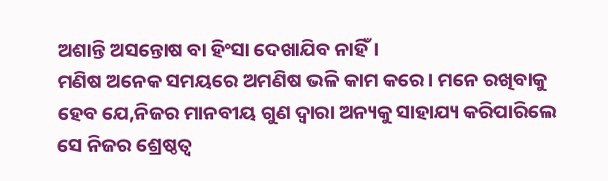ଅଶାନ୍ତି ଅସନ୍ତୋଷ ବା ହିଂସା ଦେଖାଯିବ ନାହିଁ।
ମଣିଷ ଅନେକ ସମୟରେ ଅମଣିଷ ଭଳି କାମ କରେ। ମନେ ରଖିବାକୁ ହେବ ଯେ,ନିଜର ମାନବୀୟ ଗୁଣ ଦ୍ୱାରା ଅନ୍ୟକୁ ସାହାଯ୍ୟ କରିପାରିଲେ ସେ ନିଜର ଶ୍ରେଷ୍ଠତ୍ୱ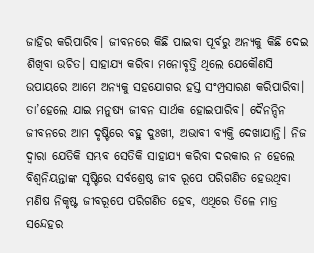ଜାହିର କରିପାରିବ। ଜୀବନରେ କିଛି ପାଇବା ପୂର୍ବରୁ ଅନ୍ୟକୁ କିଛି ଦେଇ ଶିଖିବା ଉଚିତ। ସାହାଯ୍ୟ କରିବା ମନୋବୃତ୍ତି ଥିଲେ ଯେକୌଣସି ଉପାୟରେ ଆମେ ଅନ୍ୟକୁ ସହଯୋଗର ହସ୍ତ ସଂମ୍ପ୍ରସାରଣ କରିପାରିବା। ତା’ହେଲେ ଯାଇ ମନୁଷ୍ୟ ଜୀବନ ସାର୍ଥକ ହୋଇପାରିବ। ଦୈନନ୍ଦିନ ଜୀବନରେ ଆମ ଦୃଷ୍ଟିରେ ବହୁ ଦୁଃଖୀ, ଅଭାବୀ ବ୍ୟକ୍ତି ଦେଖାଯାନ୍ତି। ନିଜ ଦ୍ୱାରା ଯେତିକି ସମ୍ଭବ ସେତିକି ସାହାଯ୍ୟ କରିବା ଦରକାର ନ ହେଲେ ବିଶ୍ୱନିୟନ୍ତାଙ୍କ ସୃଷ୍ଟିରେ ସର୍ବଶ୍ରେଷ୍ଠ ଜୀବ ରୂପେ ପରିଗଣିତ ହେଉଥିବା ମଣିଷ ନିକୃଷ୍ଟ ଜୀବରୂପେ ପରିଗଣିତ ହେବ, ଏଥିରେ ତିଳେ ମାତ୍ର ସନ୍ଦେହର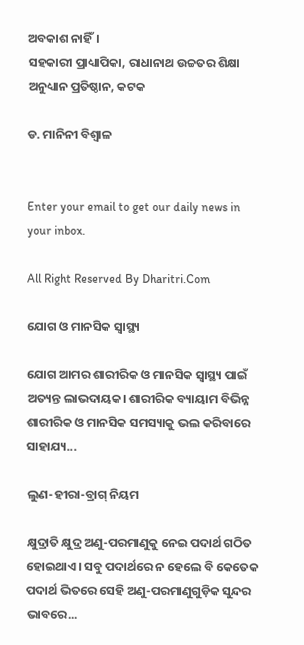ଅବକାଶ ନାହିଁ।
ସହକାରୀ ପ୍ରାଧ୍ୟାପିକା, ରାଧାନାଥ ଉଚ୍ଚତର ଶିକ୍ଷା ଅନୁଧ୍ୟାନ ପ୍ରତିଷ୍ଠାନ, କଟକ

ଡ. ମାନିନୀ ବିଶ୍ୱାଳ


Enter your email to get our daily news in your inbox.

All Right Reserved By Dharitri.Com

ଯୋଗ ଓ ମାନସିକ ସ୍ବାସ୍ଥ୍ୟ

ଯୋଗ ଆମର ଶାରୀରିକ ଓ ମାନସିକ ସ୍ବାସ୍ଥ୍ୟ ପାଇଁ ଅତ୍ୟନ୍ତ ଲାଭଦାୟକ। ଶାରୀରିକ ବ୍ୟାୟାମ ବିଭିନ୍ନ ଶାରୀରିକ ଓ ମାନସିକ ସମସ୍ୟାକୁ ଭଲ କରିବାରେ ସାହାଯ୍ୟ...

ଲୁଣ-ହୀରା-ବ୍ରାଗ୍‌ ନିୟମ

କ୍ଷୁଦ୍ରାତି କ୍ଷୁଦ୍ର ଅଣୁ-ପରମାଣୁକୁ ନେଇ ପଦାର୍ଥ ଗଠିତ ହୋଇଥାଏ। ସବୁ ପଦାର୍ଥରେ ନ ହେଲେ ବି କେତେକ ପଦାର୍ଥ ଭିତରେ ସେହି ଅଣୁ-ପରମାଣୁଗୁଡ଼ିକ ସୁନ୍ଦର ଭାବରେ...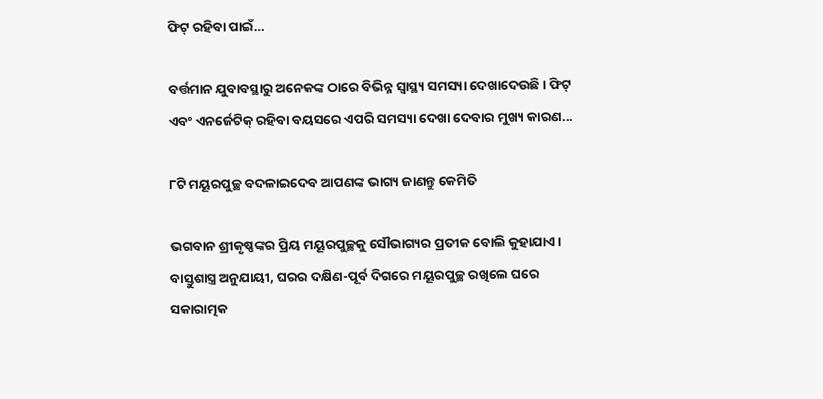ଫିଟ୍‌ ରହିବା ପାଇଁ…

ବର୍ତ୍ତମାନ ଯୁବାବସ୍ଥାରୁ ଅନେକଙ୍କ ଠାରେ ବିଭିନ୍ନ ସ୍ବାସ୍ଥ୍ୟ ସମସ୍ୟା ଦେଖାଦେଉଛି। ଫିଟ୍‌ ଏବଂ ଏନର୍ଜେଟିକ୍‌ ରହିବା ବୟସରେ ଏପରି ସମସ୍ୟା ଦେଖା ଦେବାର ମୁଖ୍ୟ କାରଣ...

୮ଟି ମୟୂରପୁଚ୍ଛ ବଦଳାଇଦେବ ଆପଣଙ୍କ ଭାଗ୍ୟ ଜାଣନ୍ତୁ କେମିତି

ଭଗବାନ ଶ୍ରୀକୃଷ୍ଣଙ୍କର ପ୍ରିୟ ମୟୂରପୁଚ୍ଛକୁ ସୌଭାଗ୍ୟର ପ୍ରତୀକ ବୋଲି କୁହାଯାଏ। ବାସ୍ତୁଶାସ୍ତ୍ର ଅନୁଯାୟୀ, ଘରର ଦକ୍ଷିଣ-ପୂର୍ବ ଦିଗରେ ମୟୂରପୁଚ୍ଛ ରଖିଲେ ଘରେ ସକାରାତ୍ମକ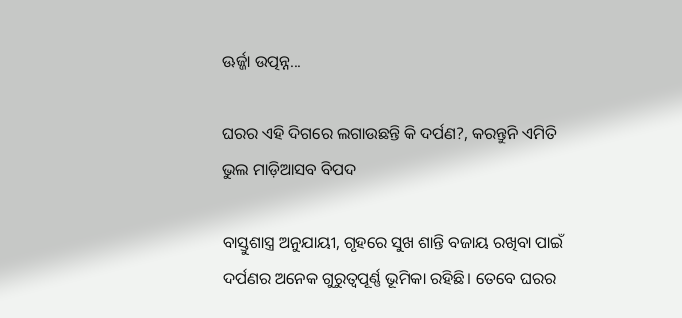ଊର୍ଜ୍ଜା ଉତ୍ପନ୍ନ...

ଘରର ଏହି ଦିଗରେ ଲଗାଉଛନ୍ତି କି ଦର୍ପଣ?, କରନ୍ତୁନି ଏମିତି ଭୁଲ ମାଡ଼ିଆସବ ବିପଦ

ବାସ୍ତୁଶାସ୍ତ୍ର ଅନୁଯାୟୀ, ଗୃହରେ ସୁଖ ଶାନ୍ତି ବଜାୟ ରଖିବା ପାଇଁ ଦର୍ପଣର ଅନେକ ଗୁରୁତ୍ୱପୂର୍ଣ୍ଣ ଭୂମିକା ରହିଛି। ତେବେ ଘରର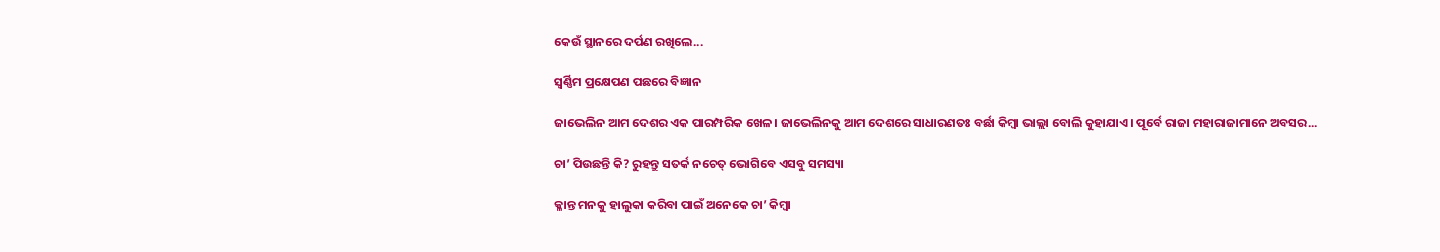କେଉଁ ସ୍ଥାନରେ ଦର୍ପଣ ରଖିଲେ...

ସ୍ବର୍ଣ୍ଣିମ ପ୍ରକ୍ଷେପଣ ପଛରେ ବିଜ୍ଞାନ

ଜାଭେଲିନ ଆମ ଦେଶର ଏକ ପାରମ୍ପରିକ ଖେଳ। ଜାଭେଲିନକୁ ଆମ ଦେଶରେ ସାଧାରଣତଃ ବର୍ଛା କିମ୍ବା ଭାଲ୍ଲା ବୋଲି କୁହାଯାଏ। ପୂର୍ବେ ରାଜା ମହାରାଜାମାନେ ଅବସର...

ଚା’ ପିଉଛନ୍ତି କି? ରୁହନ୍ତୁ ସତର୍କ ନଚେତ୍‌ ଭୋଗିବେ ଏସବୁ ସମସ୍ୟା

କ୍ଳାନ୍ତ ମନକୁ ହାଲୁକା କରିବା ପାଇଁ ଅନେକେ ଚା’ କିମ୍ବା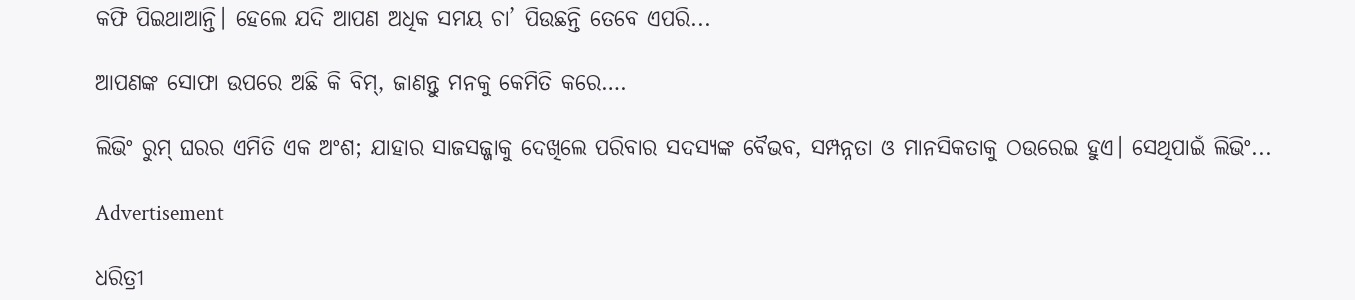କଫି ପିଇଥାଆନ୍ତି। ହେଲେ ଯଦି ଆପଣ ଅଧିକ ସମୟ ଚା’ ପିଉଛନ୍ତି ତେବେ ଏପରି...

ଆପଣଙ୍କ ସୋଫା ଉପରେ ଅଛି କି ବିମ୍, ଜାଣନ୍ତୁ ମନକୁ କେମିତି କରେ….

ଲିଭିଂ ରୁମ୍‌ ଘରର ଏମିତି ଏକ ଅଂଶ; ଯାହାର ସାଜସଜ୍ଜାକୁ ଦେଖିଲେ ପରିବାର ସଦସ୍ୟଙ୍କ ବୈଭବ, ସମ୍ପନ୍ନତା ଓ ମାନସିକତାକୁ ଠଉରେଇ ହୁଏ। ସେଥିପାଇଁ ଲିଭିଂ...

Advertisement

ଧରିତ୍ରୀ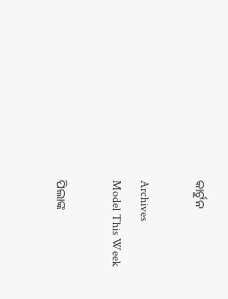କାର୍ଟୁନ

Archives
Model This Week

ପିଲାଙ୍କ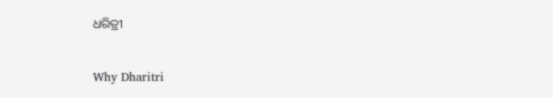ଧରିତ୍ରୀ

Why Dharitri